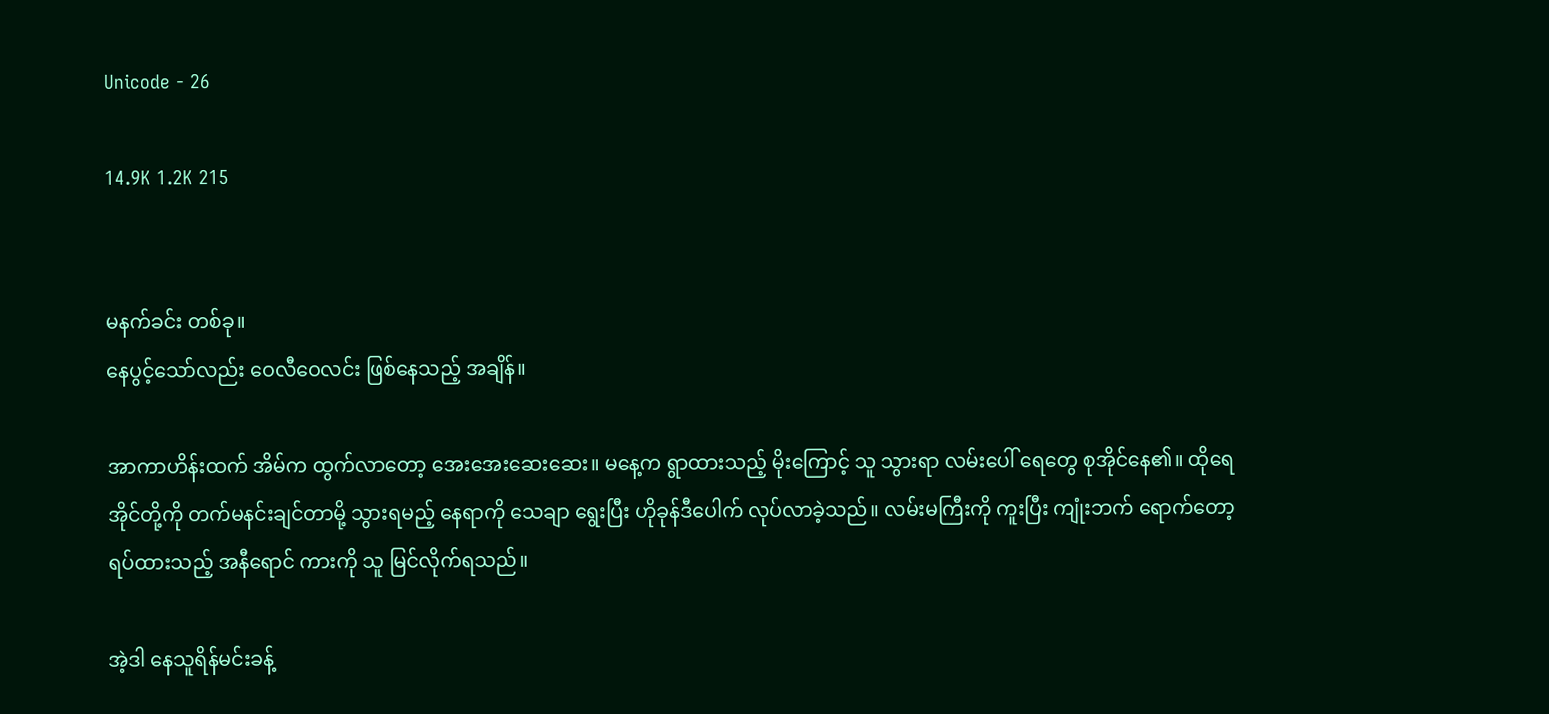Unicode - 26

14.9K 1.2K 215


မနက်ခင်း တစ်ခု။
နေပွင့်သော်လည်း ဝေလီဝေလင်း ဖြစ်နေသည့် အချိန်။

အာကာဟိန်းထက် အိမ်က ထွက်လာတော့ အေးအေးဆေးဆေး။ မနေ့က ရွာထားသည့် မိုးကြောင့် သူ သွားရာ လမ်းပေါ် ရေတွေ စုအိုင်နေ၏။ ထိုရေအိုင်တို့ကို တက်မနင်းချင်တာမို့ သွားရမည့် နေရာကို သေချာ ရွေးပြီး ဟိုခုန်ဒီပေါက် လုပ်လာခဲ့သည်။ လမ်းမကြီးကို ကူးပြီး ကျုံးဘက် ရောက်တော့ ရပ်ထားသည့် အနီရောင် ကားကို သူ မြင်လိုက်ရသည်။

အဲ့ဒါ နေသူရိန်မင်းခန့်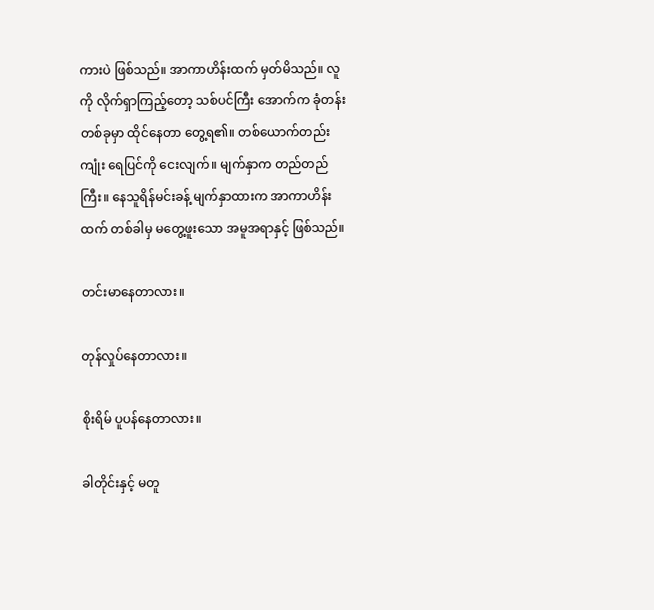ကားပဲ ဖြစ်သည်။ အာကာဟိန်းထက် မှတ်မိသည်။ လူကို လိုက်ရှာကြည့်တော့ သစ်ပင်ကြီး အောက်က ခုံတန်း တစ်ခုမှာ ထိုင်နေတာ တွေ့ရ၏။ တစ်ယောက်တည်း ကျုံး ရေပြင်ကို ငေးလျက်။ မျက်နှာက တည်တည်ကြီး။ နေသူရိန်မင်းခန့် မျက်နှာထားက အာကာဟိန်းထက် တစ်ခါမှ မတွေ့ဖူးသော အမူအရာနှင့် ဖြစ်သည်။

တင်းမာနေတာလား။

တုန်လှုပ်နေတာလား။

စိုးရိမ် ပူပန်နေတာလား။

ခါတိုင်းနှင့် မတူ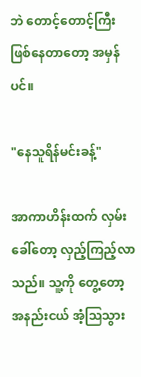ဘဲ တောင့်တောင့်ကြီး ဖြစ်နေတာတော့ အမှန်ပင်။

"နေသူရိန်မင်းခန့်"

အာကာဟိန်းထက် လှမ်းခေါ်တော့ လှည့်ကြည့်လာသည်။ သူ့ကို တွေ့တော့ အနည်းငယ် အံ့သြသွား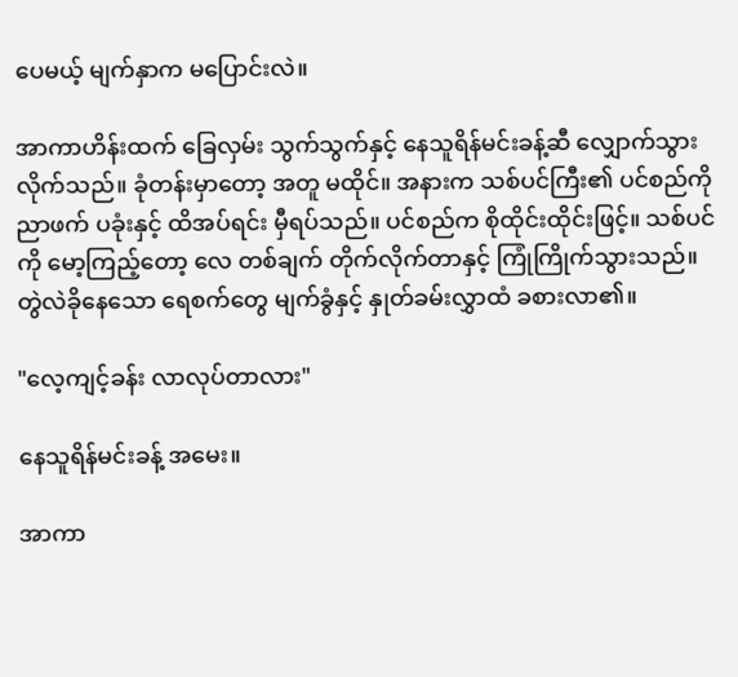ပေမယ့် မျက်နှာက မပြောင်းလဲ။

အာကာဟိန်းထက် ခြေလှမ်း သွက်သွက်နှင့် နေသူရိန်မင်းခန့်ဆီ လျှောက်သွားလိုက်သည်။ ခုံတန်းမှာတော့ အတူ မထိုင်။ အနားက သစ်ပင်ကြီး၏ ပင်စည်ကို ညာဖက် ပခုံးနှင့် ထိအပ်ရင်း မှီရပ်သည်။ ပင်စည်က စိုထိုင်းထိုင်းဖြင့်။ သစ်ပင်ကို မော့ကြည့်တော့ လေ တစ်ချက် တိုက်လိုက်တာနှင့် ကြုံကြိုက်သွားသည်။ တွဲလဲခိုနေသော ရေစက်တွေ မျက်ခွံနှင့် နှုတ်ခမ်းလွှာထံ ခစားလာ၏။

"လေ့ကျင့်ခန်း လာလုပ်တာလား"

နေသူရိန်မင်းခန့် အမေး။

အာကာ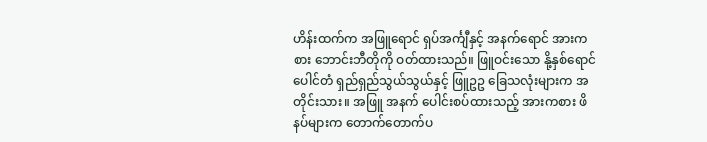ဟိန်းထက်က အဖြူရောင် ရှပ်အင်္ကျီနှင့် အနက်ရောင် အားကစား ဘောင်းဘီတိုကို ဝတ်ထားသည်။ ဖြူဝင်းသော နို့နှစ်ရောင် ပေါင်တံ ရှည်ရှည်သွယ်သွယ်နှင့် ဖြူဥဥ ခြေသလုံးများက အတိုင်းသား။ အဖြူ အနက် ပေါင်းစပ်ထားသည့် အားကစား ဖိနပ်များက တောက်တောက်ပ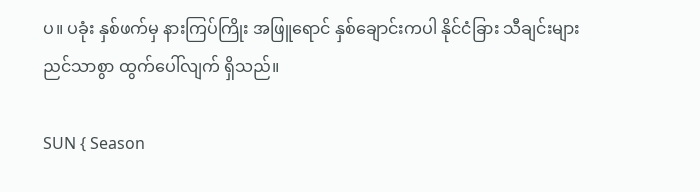ပ။ ပခုံး နှစ်ဖက်မှ နားကြပ်ကြိုး အဖြူရောင် နှစ်ချောင်းကပါ နိုင်ငံခြား သီချင်းများ ညင်သာစွာ ထွက်ပေါ်လျက် ရှိသည်။

SUN { Season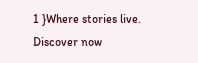1 }Where stories live. Discover now